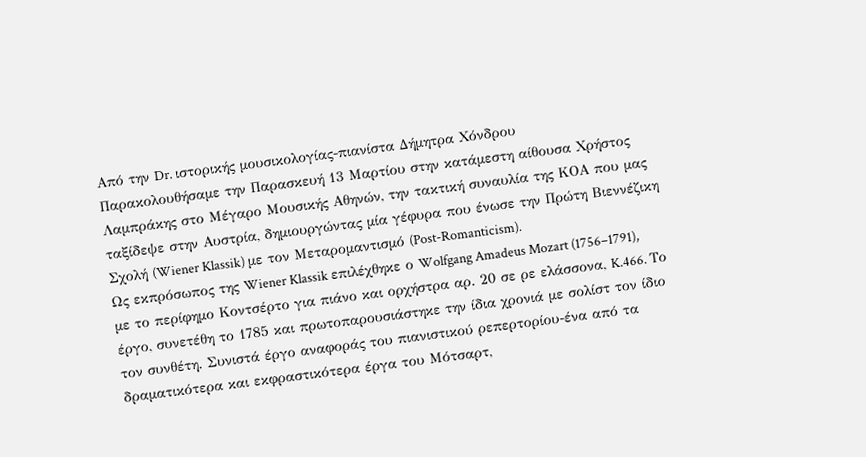Από την Dr. ιστορικής μουσικολογίας-πιανίστα Δήμητρα Χόνδρου
Παρακολουθήσαμε την Παρασκευή 13 Μαρτίου στην κατάμεστη αίθουσα Χρήστος Λαμπράκης στο Μέγαρο Μουσικής Αθηνών, την τακτική συναυλία της ΚΟΑ που μας ταξίδεψε στην Αυστρία, δημιουργώντας μία γέφυρα που ένωσε την Πρώτη Βιεννέζικη Σχολή (Wiener Klassik) με τον Μεταρομαντισμό (Post-Romanticism).
Ως εκπρόσωπος της Wiener Klassik επιλέχθηκε ο Wolfgang Amadeus Mozart (1756–1791), με το περίφημο Κοντσέρτο για πιάνο και ορχήστρα αρ. 20 σε ρε ελάσσονα, K.466. Το έργο, συνετέθη το 1785 και πρωτοπαρουσιάστηκε την ίδια χρονιά με σολίστ τον ίδιο τον συνθέτη. Συνιστά έργο αναφοράς του πιανιστικού ρεπερτορίου-ένα από τα δραματικότερα και εκφραστικότερα έργα του Μότσαρτ,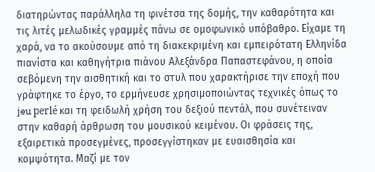διατηρώντας παράλληλα τη φινέτσα της δομής, την καθαρότητα και τις λιτές μελωδικές γραμμές πάνω σε ομοφωνικό υπόβαθρο. Είχαμε τη χαρά, να το ακούσουμε από τη διακεκριμένη και εμπειρότατη Ελληνίδα πιανίστα και καθηγήτρια πιάνου Αλεξάνδρα Παπαστεφάνου, η οποία σεβόμενη την αισθητική και το στυλ που χαρακτήρισε την εποχή που γράφτηκε το έργο, το ερμήνευσε χρησιμοποιώντας τεχνικές όπως το jeu perlé και τη φειδωλή χρήση του δεξιού πεντάλ, που συνέτειναν στην καθαρή άρθρωση του μουσικού κειμένου. Οι φράσεις της, εξαιρετικά προσεγμένες, προσεγγίστηκαν με ευαισθησία και κομψότητα. Μαζί με τον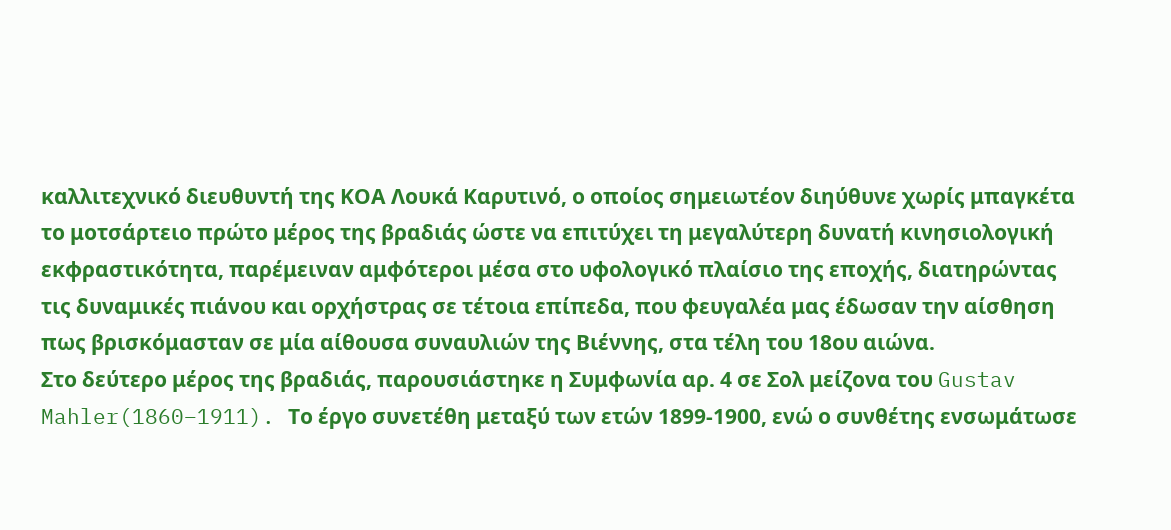καλλιτεχνικό διευθυντή της ΚΟΑ Λουκά Καρυτινό, ο οποίος σημειωτέον διηύθυνε χωρίς μπαγκέτα το μοτσάρτειο πρώτο μέρος της βραδιάς ώστε να επιτύχει τη μεγαλύτερη δυνατή κινησιολογική εκφραστικότητα, παρέμειναν αμφότεροι μέσα στο υφολογικό πλαίσιο της εποχής, διατηρώντας τις δυναμικές πιάνου και ορχήστρας σε τέτοια επίπεδα, που φευγαλέα μας έδωσαν την αίσθηση πως βρισκόμασταν σε μία αίθουσα συναυλιών της Βιέννης, στα τέλη του 18ου αιώνα.
Στο δεύτερο μέρος της βραδιάς, παρουσιάστηκε η Συμφωνία αρ. 4 σε Σολ μείζονα του Gustav Mahler(1860–1911). Το έργο συνετέθη μεταξύ των ετών 1899-1900, ενώ ο συνθέτης ενσωμάτωσε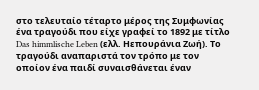στο τελευταίο τέταρτο μέρος της Συμφωνίας ένα τραγούδι που είχε γραφεί το 1892 με τίτλο Das himmlische Leben (ελλ. Ηεπουράνια Ζωή). Το τραγούδι αναπαριστά τον τρόπο με τον οποίον ένα παιδί συναισθάνεται έναν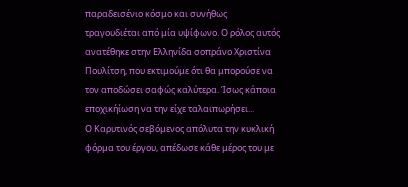παραδεισένιο κόσμο και συνήθως τραγουδιέται από μία υψίφωνο. Ο ρόλος αυτός ανατέθηκε στην Ελληνίδα σοπράνο Χριστίνα Πουλίτση, που εκτιμούμε ότι θα μπορούσε να τον αποδώσει σαφώς καλύτερα. Ίσως κάποια εποχικήίωση να την είχε ταλαιπωρήσει...
Ο Καρυτινός σεβόμενος απόλυτα την κυκλική φόρμα του έργου, απέδωσε κάθε μέρος του με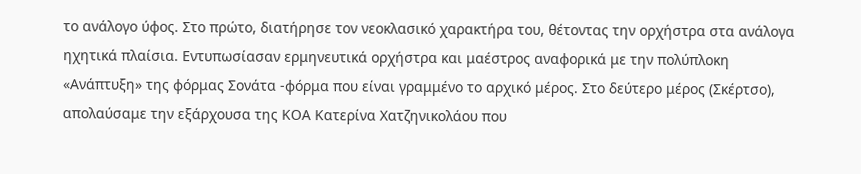το ανάλογο ύφος. Στο πρώτο, διατήρησε τον νεοκλασικό χαρακτήρα του, θέτοντας την ορχήστρα στα ανάλογα ηχητικά πλαίσια. Εντυπωσίασαν ερμηνευτικά ορχήστρα και μαέστρος αναφορικά με την πολύπλοκη «Ανάπτυξη» της φόρμας Σονάτα -φόρμα που είναι γραμμένο το αρχικό μέρος. Στο δεύτερο μέρος (Σκέρτσο), απολαύσαμε την εξάρχουσα της ΚΟΑ Κατερίνα Χατζηνικολάου που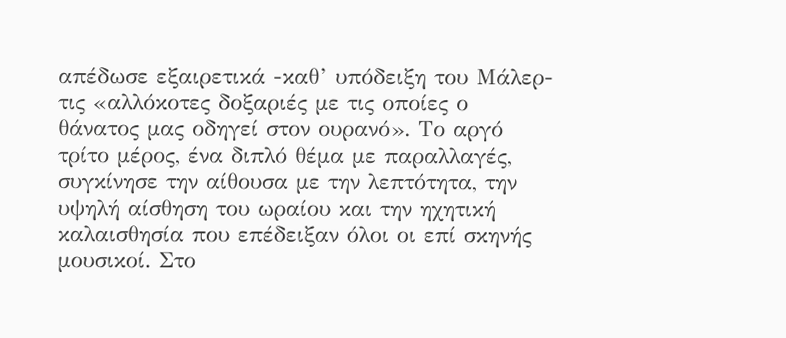απέδωσε εξαιρετικά -καθ’ υπόδειξη του Μάλερ- τις «αλλόκοτες δοξαριές με τις οποίες ο θάνατος μας οδηγεί στον ουρανό». Το αργό τρίτο μέρος, ένα διπλό θέμα με παραλλαγές, συγκίνησε την αίθουσα με την λεπτότητα, την υψηλή αίσθηση του ωραίου και την ηχητική καλαισθησία που επέδειξαν όλοι οι επί σκηνής μουσικοί. Στο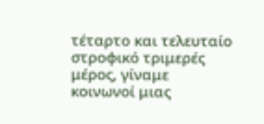τέταρτο και τελευταίο στροφικό τριμερές μέρος, γίναμε κοινωνοί μιας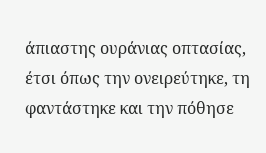άπιαστης ουράνιας οπτασίας, έτσι όπως την ονειρεύτηκε, τη φαντάστηκε και την πόθησε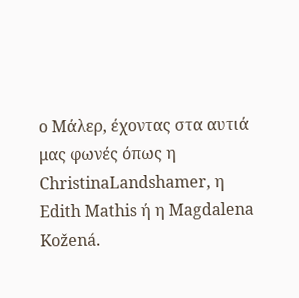ο Μάλερ, έχοντας στα αυτιά μας φωνές όπως η ChristinaLandshamer, η Edith Mathis ή η Magdalena Kožená.